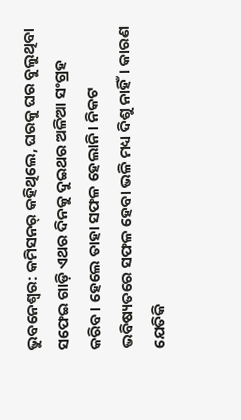ଭୁବନେଶ୍ବର: କମିସନର୍ କହିଥିଲେ, ଘରକୁ ଘର ବୁଲୁଥିବା ସଫେଇ ଗାଡ଼ି ଏଥର ଦିନକୁ ଦୁଇଥର ଅଳିଆ ସଂଗ୍ରହ କରିବ। ହେଲେ ତାହା ସଫଳ ହେଲାନି। ନିକଟ ଭବିଷ୍ୟତରେ ସଫଳ ହେବା ଭଳି ମଧ୍ୟ ଦିଶୁ ନାହିଁ। କାରଣ ଯେତିକି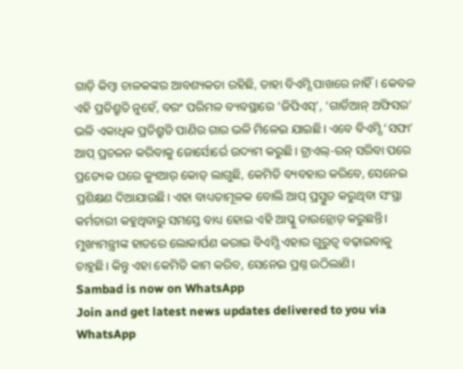ଗାଡ଼ି କିମ୍ବା ଚାଳକଙ୍କର ଆବଶ୍ୟକତା ରହିଛି, ତାହା ବିଏମ୍ସି ପାଖରେ ନାହିଁ। କେବଳ ଏହି ପ୍ରତିଶ୍ରୁତି ନୁହେଁ, ବରଂ ପରିମଳ ବ୍ୟବସ୍ଥାରେ ‘ଜିପିଏସ୍’, ‘ଗାର୍ଡିଆନ୍ ଅଫିସର’ ଭଳି ଏକାଧିକ ପ୍ରତିଶ୍ରୁତି ପାଣିର ଗାର ଭଳି ମିଳେଇ ଯାଇଛି। ଏବେ ବିଏମ୍ସି ‘ସଫା’ ଆପ୍ ପ୍ରଚଳନ କରିବାକୁ ଜୋର୍ସୋର୍ରେ ଉଦ୍ୟମ କରୁଛି। ଟ୍ରାଏଲ୍-ରନ୍ ସରିବା ପରେ ପ୍ରତ୍ୟେକ ଘରେ କ୍ୟୁଆର୍ କୋଡ୍ ଲାଗୁଛି, କେମିତି ବ୍ୟବହାର କରିବେ, ସେନେଇ ପ୍ରଶିକ୍ଷଣ ଦିଆଯାଉଛି। ଏହା ବାଧ୍ୟତାମୂଳକ ବୋଲି ଆପ୍ ପ୍ରସ୍ତୁତ କରୁଥିବା ସଂସ୍ଥା କର୍ମଚାରୀ କହୁଥିବାରୁ ସମସ୍ତେ ବାଧ୍ୟ ହୋଇ ଏହି ଆପ୍କୁ ଡାଉନ୍ଲୋଡ୍ କରୁଛନ୍ତି। ମୁଖ୍ୟମନ୍ତ୍ରୀଙ୍କ ହାତରେ ଲୋକାର୍ପଣ କରାଇ ବିଏମ୍ସି ଏହାର ଗୁରୁତ୍ବ ବଢ଼ାଇବାକୁ ଚାହୁଛି। କିନ୍ତୁ ଏହା କେମିତି କାମ କରିବ, ସେନେଇ ପ୍ରଶ୍ନ ଉଠିଲାଣି।
Sambad is now on WhatsApp
Join and get latest news updates delivered to you via WhatsApp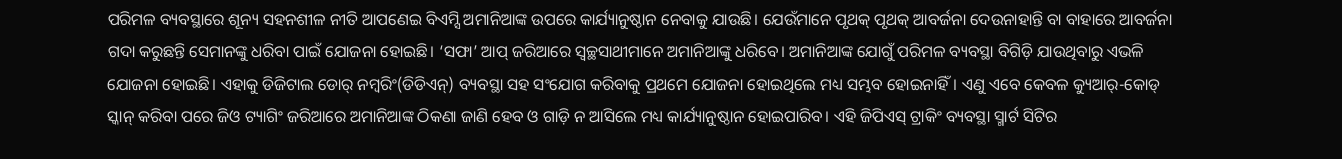ପରିମଳ ବ୍ୟବସ୍ଥାରେ ଶୂନ୍ୟ ସହନଶୀଳ ନୀତି ଆପଣେଇ ବିଏମ୍ସି ଅମାନିଆଙ୍କ ଉପରେ କାର୍ଯ୍ୟାନୁଷ୍ଠାନ ନେବାକୁ ଯାଉଛି। ଯେଉଁମାନେ ପୃଥକ୍ ପୃଥକ୍ ଆବର୍ଜନା ଦେଉନାହାନ୍ତି ବା ବାହାରେ ଆବର୍ଜନା ଗଦା କରୁଛନ୍ତି ସେମାନଙ୍କୁ ଧରିବା ପାଇଁ ଯୋଜନା ହୋଇଛି। ‘ସଫା’ ଆପ୍ ଜରିଆରେ ସ୍ବଚ୍ଛସାଥୀମାନେ ଅମାନିଆଙ୍କୁ ଧରିବେ। ଅମାନିଆଙ୍କ ଯୋଗୁଁ ପରିମଳ ବ୍ୟବସ୍ଥା ବିଗିଡ଼ି ଯାଉଥିବାରୁ ଏଭଳି ଯୋଜନା ହୋଇଛି। ଏହାକୁ ଡିଜିଟାଲ ଡୋର୍ ନମ୍ବରିଂ(ଡିଡିଏନ୍) ବ୍ୟବସ୍ଥା ସହ ସଂଯୋଗ କରିବାକୁ ପ୍ରଥମେ ଯୋଜନା ହୋଇଥିଲେ ମଧ୍ୟ ସମ୍ଭବ ହୋଇନାହିଁ। ଏଣୁ ଏବେ କେବଳ କ୍ୟୁଆର୍-କୋଡ୍ ସ୍କାନ୍ କରିବା ପରେ ଜିଓ ଟ୍ୟାଗିଂ ଜରିଆରେ ଅମାନିଆଙ୍କ ଠିକଣା ଜାଣି ହେବ ଓ ଗାଡ଼ି ନ ଆସିଲେ ମଧ୍ୟ କାର୍ଯ୍ୟାନୁଷ୍ଠାନ ହୋଇପାରିବ। ଏହି ଜିପିଏସ୍ ଟ୍ରାକିଂ ବ୍ୟବସ୍ଥା ସ୍ମାର୍ଟ ସିଟିର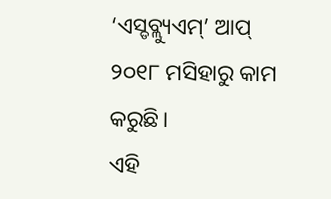‘ଏସ୍ଡବ୍ଲ୍ୟୁଏମ୍’ ଆପ୍ ୨୦୧୮ ମସିହାରୁ କାମ କରୁଛି।
ଏହି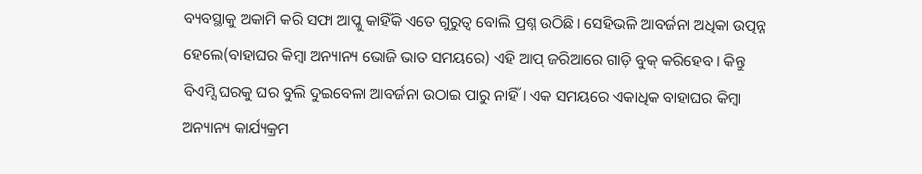ବ୍ୟବସ୍ଥାକୁ ଅକାମି କରି ସଫା ଆପ୍କୁ କାହିଁକି ଏତେ ଗୁରୁତ୍ବ ବୋଲି ପ୍ରଶ୍ନ ଉଠିଛି। ସେହିଭଳି ଆବର୍ଜନା ଅଧିକା ଉତ୍ପନ୍ନ ହେଲେ(ବାହାଘର କିମ୍ବା ଅନ୍ୟାନ୍ୟ ଭୋଜି ଭାତ ସମୟରେ) ଏହି ଆପ୍ ଜରିଆରେ ଗାଡ଼ି ବୁକ୍ କରିହେବ। କିନ୍ତୁ ବିଏମ୍ସି ଘରକୁ ଘର ବୁଲି ଦୁଇବେଳା ଆବର୍ଜନା ଉଠାଇ ପାରୁ ନାହିଁ। ଏକ ସମୟରେ ଏକାଧିକ ବାହାଘର କିମ୍ବା ଅନ୍ୟାନ୍ୟ କାର୍ଯ୍ୟକ୍ରମ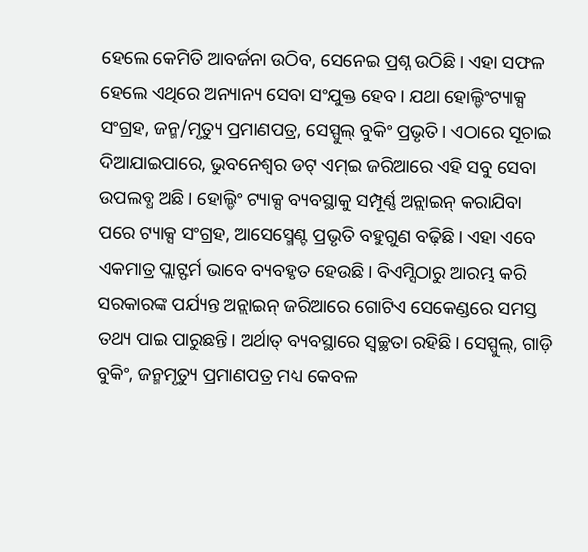ହେଲେ କେମିତି ଆବର୍ଜନା ଉଠିବ, ସେନେଇ ପ୍ରଶ୍ନ ଉଠିଛି। ଏହା ସଫଳ ହେଲେ ଏଥିରେ ଅନ୍ୟାନ୍ୟ ସେବା ସଂଯୁକ୍ତ ହେବ। ଯଥା ହୋଲ୍ଡିଂଟ୍ୟାକ୍ସ ସଂଗ୍ରହ, ଜନ୍ମ/ମୃତ୍ୟୁ ପ୍ରମାଣପତ୍ର, ସେସ୍ପୁଲ୍ ବୁକିଂ ପ୍ରଭୃତି। ଏଠାରେ ସୂଚାଇ ଦିଆଯାଇପାରେ, ଭୁବନେଶ୍ବର ଡଟ୍ ଏମ୍ଇ ଜରିଆରେ ଏହି ସବୁ ସେବା ଉପଲବ୍ଧ ଅଛି। ହୋଲ୍ଡିଂ ଟ୍ୟାକ୍ସ ବ୍ୟବସ୍ଥାକୁ ସମ୍ପୂର୍ଣ୍ଣ ଅନ୍ଲାଇନ୍ କରାଯିବା ପରେ ଟ୍ୟାକ୍ସ ସଂଗ୍ରହ, ଆସେସ୍ମେଣ୍ଟ ପ୍ରଭୃତି ବହୁଗୁଣ ବଢ଼ିଛି। ଏହା ଏବେ ଏକମାତ୍ର ପ୍ଲାଟ୍ଫର୍ମ ଭାବେ ବ୍ୟବହୃତ ହେଉଛି। ବିଏମ୍ସିଠାରୁ ଆରମ୍ଭ କରି ସରକାରଙ୍କ ପର୍ଯ୍ୟନ୍ତ ଅନ୍ଲାଇନ୍ ଜରିଆରେ ଗୋଟିଏ ସେକେଣ୍ଡରେ ସମସ୍ତ ତଥ୍ୟ ପାଇ ପାରୁଛନ୍ତି। ଅର୍ଥାତ୍ ବ୍ୟବସ୍ଥାରେ ସ୍ବଚ୍ଛତା ରହିଛି। ସେସ୍ପୁଲ୍, ଗାଡ଼ି ବୁକିଂ, ଜନ୍ମମୃତ୍ୟୁ ପ୍ରମାଣପତ୍ର ମଧ୍ୟ କେବଳ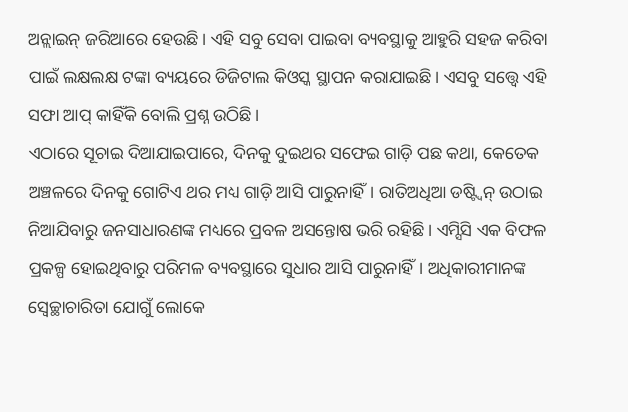ଅନ୍ଲାଇନ୍ ଜରିଆରେ ହେଉଛି। ଏହି ସବୁ ସେବା ପାଇବା ବ୍ୟବସ୍ଥାକୁ ଆହୁରି ସହଜ କରିବା ପାଇଁ ଲକ୍ଷଲକ୍ଷ ଟଙ୍କା ବ୍ୟୟରେ ଡିଜିଟାଲ କିଓସ୍କ ସ୍ଥାପନ କରାଯାଇଛି। ଏସବୁ ସତ୍ତ୍ବେ ଏହି ସଫା ଆପ୍ କାହିଁକି ବୋଲି ପ୍ରଶ୍ନ ଉଠିଛି।
ଏଠାରେ ସୂଚାଇ ଦିଆଯାଇପାରେ, ଦିନକୁ ଦୁଇଥର ସଫେଇ ଗାଡ଼ି ପଛ କଥା, କେତେକ ଅଞ୍ଚଳରେ ଦିନକୁ ଗୋଟିଏ ଥର ମଧ୍ୟ ଗାଡ଼ି ଆସି ପାରୁନାହିଁ। ରାତିଅଧିଆ ଡଷ୍ଟ୍ବିନ୍ ଉଠାଇ ନିଆଯିବାରୁ ଜନସାଧାରଣଙ୍କ ମଧ୍ୟରେ ପ୍ରବଳ ଅସନ୍ତୋଷ ଭରି ରହିଛି। ଏମ୍ସିସି ଏକ ବିଫଳ ପ୍ରକଳ୍ପ ହୋଇଥିବାରୁ ପରିମଳ ବ୍ୟବସ୍ଥାରେ ସୁଧାର ଆସି ପାରୁନାହିଁ। ଅଧିକାରୀମାନଙ୍କ ସ୍ବେଚ୍ଛାଚାରିତା ଯୋଗୁଁ ଲୋକେ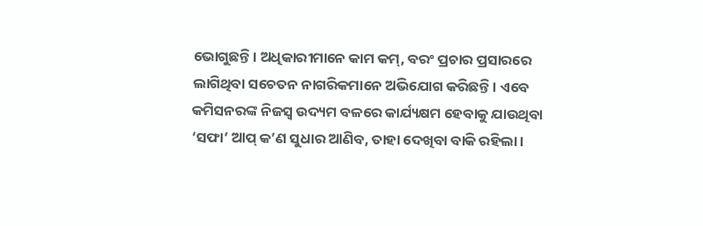ଭୋଗୁଛନ୍ତି। ଅଧିକାରୀମାନେ କାମ କମ୍, ବରଂ ପ୍ରଚାର ପ୍ରସାରରେ ଲାଗିଥିବା ସଚେତନ ନାଗରିକମାନେ ଅଭିଯୋଗ କରିଛନ୍ତି। ଏବେ କମିସନରଙ୍କ ନିଜସ୍ବ ଉଦ୍ୟମ ବଳରେ କାର୍ଯ୍ୟକ୍ଷମ ହେବାକୁ ଯାଉଥିବା ‘ସଫା’ ଆପ୍ କ’ଣ ସୁଧାର ଆଣିବ, ତାହା ଦେଖିବା ବାକି ରହିଲା।